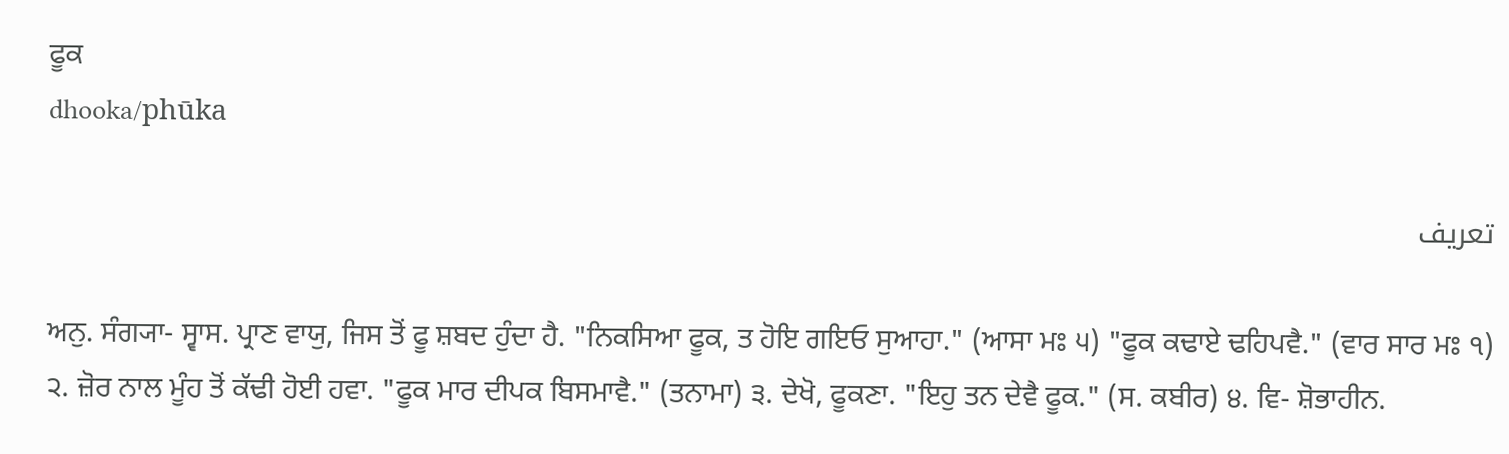ਫੂਕ
dhooka/phūka

تعریف

ਅਨੁ. ਸੰਗ੍ਯਾ- ਸ੍ਵਾਸ. ਪ੍ਰਾਣ ਵਾਯੁ, ਜਿਸ ਤੋਂ ਫੂ ਸ਼ਬਦ ਹੁੰਦਾ ਹੈ. "ਨਿਕਸਿਆ ਫੂਕ, ਤ ਹੋਇ ਗਇਓ ਸੁਆਹਾ." (ਆਸਾ ਮਃ ੫) "ਫੂਕ ਕਢਾਏ ਢਹਿਪਵੈ." (ਵਾਰ ਸਾਰ ਮਃ ੧) ੨. ਜ਼ੋਰ ਨਾਲ ਮੂੰਹ ਤੋਂ ਕੱਢੀ ਹੋਈ ਹਵਾ. "ਫੂਕ ਮਾਰ ਦੀਪਕ ਬਿਸਮਾਵੈ." (ਤਨਾਮਾ) ੩. ਦੇਖੋ, ਫੂਕਣਾ. "ਇਹੁ ਤਨ ਦੇਵੈ ਫੂਕ." (ਸ. ਕਬੀਰ) ੪. ਵਿ- ਸ਼ੋਭਾਹੀਨ.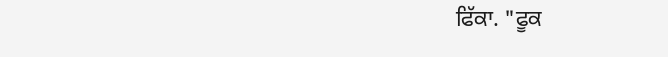ਫਿੱਕਾ. "ਫੂਕ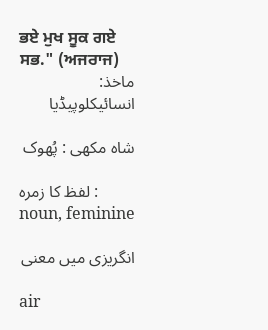ਭਏ ਮੁਖ ਸੂਕ ਗਏ ਸਭ." (ਅਜਰਾਜ)
ماخذ: انسائیکلوپیڈیا

شاہ مکھی : پُھوک

لفظ کا زمرہ : noun, feminine

انگریزی میں معنی

air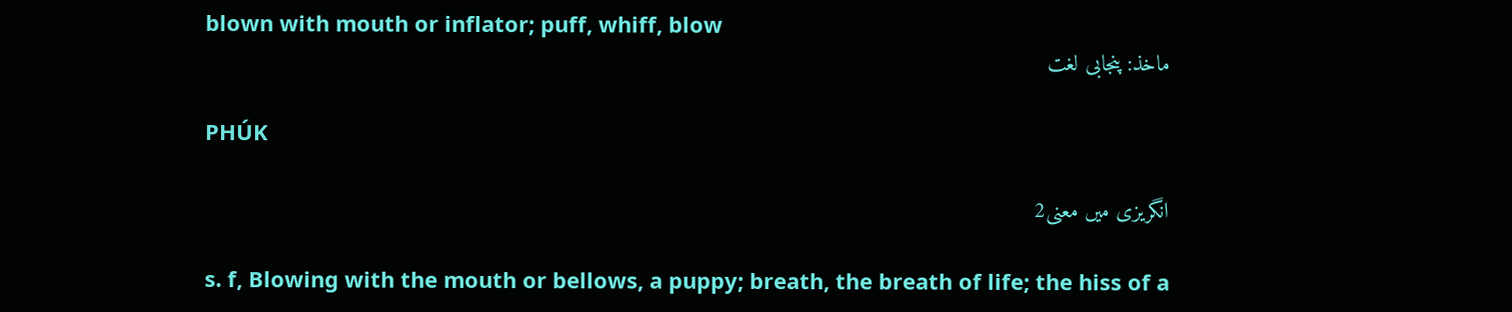blown with mouth or inflator; puff, whiff, blow
ماخذ: پنجابی لغت

PHÚK

انگریزی میں معنی2

s. f, Blowing with the mouth or bellows, a puppy; breath, the breath of life; the hiss of a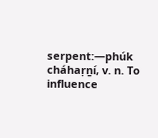serpent:—phúk cháhaṛṉí, v. n. To influence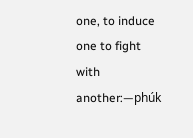one, to induce one to fight with another:—phúk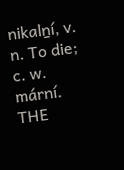nikalṉí, v. n. To die; c. w. mární.
THE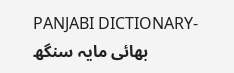PANJABI DICTIONARY- بھائی مایہ سنگھ